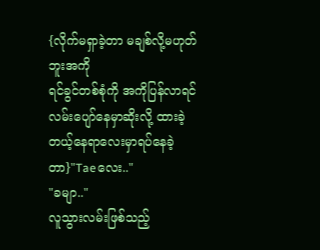{လိုက်မရှာခဲ့တာ မချစ်လို့မဟုတ်ဘူးအကို
ရင်ခွင်တစ်စုံကို အကိုပြန်လာရင် လမ်းပျော်နေမှာဆိုးလို့ ထားခဲ့တယ့်နေရာလေးမှာရပ်နေခဲ့တာ}"Taeလေး.."
"ခမျာ.."
လူသွားလမ်းဖြစ်သည့်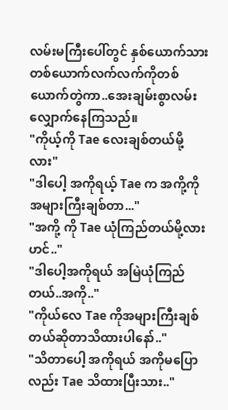လမ်းမကြီးပေါ်တွင် နှစ်ယောက်သားတစ်ယောက်လက်လက်ကိုတစ်ယောက်တွဲကာ..အေးချမ်းစွာလမ်းလျှောက်နေကြသည်။
"ကိုယ့်ကို Tae လေးချစ်တယ်မို့လား"
"ဒါပေါ့ အကိုရယ့် Tae က အကို့ကိုအများကြီးချစ်တာ..."
"အကို့ ကို Tae ယုံကြည်တယ်မို့လားဟင်.."
"ဒါပေါ့အကိုရယ် အမြဲယုံကြည်တယ်..အကို.."
"ကိုယ်လေ Tae ကိုအများကြီးချစ်တယ်ဆိုတာသိထားပါနော်.."
"သိတာပေါ့ အကိုရယ် အကိုမပြောလည်း Tae သိထားပြီးသား.."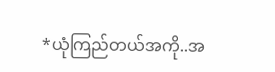*ယုံကြည်တယ်အကို..အ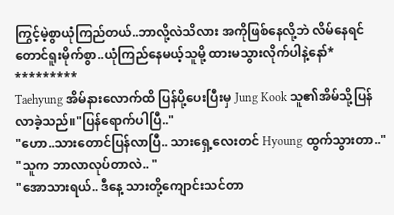ကြွင့်မဲ့စွာယုံကြည်တယ်..ဘာလို့လဲသိလား အကိုဖြစ်နေလို့ဘဲ လိမ်နေရင် တောင်ရူးမိုက်စွာ..ယုံကြည်နေမယ့်သူမို့ ထားမသွားလိုက်ပါနဲ့နော်*
*********
Taehyung အိမ်နားလောက်ထိ ပြန်ပို့ပေးပြီးမှ Jung Kook သူ၏အိမ်သို့ပြန်လာခဲ့သည်။"ပြန်ရောက်ပါပြီ.."
"ဟော..သားတောင်ပြန်လာပြီ.. သားရှေ့လေးတင် Hyoung ထွက်သွားတာ.."
"သူက ဘာလာလုပ်တာလဲ.. "
"အောသားရယ်.. ဒီနေ့ သားတို့ကျောင်းသင်တာ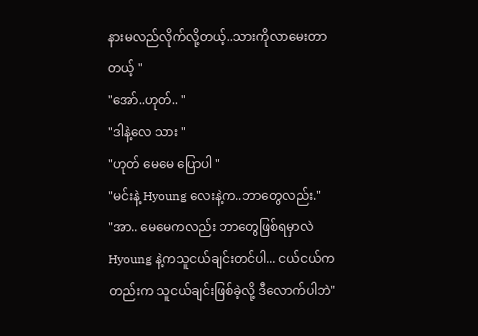နားမလည်လိုက်လို့တယ့်..သားကိုလာမေးတာတယ့် "
"အော်..ဟုတ်.. "
"ဒါနဲ့လေ သား "
"ဟုတ် မေမေ ပြောပါ "
"မင်းနဲ့ Hyoung လေးနဲ့က..ဘာတွေလည်း."
"အာ.. မေမေကလည်း ဘာတွေဖြစ်ရမှာလဲ Hyoung နဲ့ကသူငယ်ချင်းတင်ပါ... ငယ်ငယ်ကတည်းက သူငယ်ချင်းဖြစ်ခဲ့လို့ ဒီလောက်ပါဘဲ"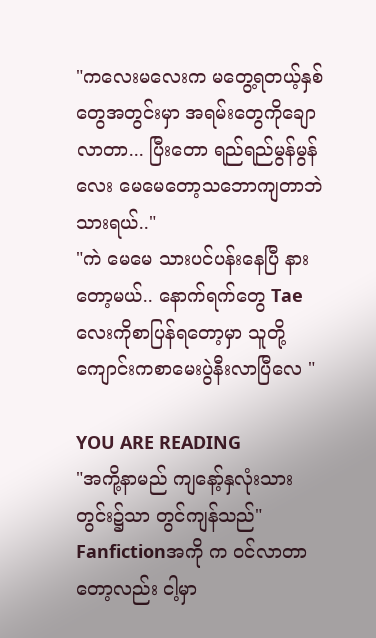"ကလေးမလေးက မတွေ့ရတယ့်နှစ်တွေအတွင်းမှာ အရမ်းတွေကိုချောလာတာ... ပြီးတော ရည်ရည်မွန်မွန်လေး မေမေတော့သဘောကျတာဘဲသားရယ်.."
"ကဲ မေမေ သားပင်ပန်းနေပြီ နားတော့မယ်.. နောက်ရက်တွေ Tae လေးကိုစာပြန်ရတော့မှာ သူတို့ကျောင်းကစာမေးပွဲနီးလာပြီလေ "

YOU ARE READING
"အကို့နာမည် ကျနော့်နှလုံးသားတွင်း၌သာ တွင်ကျန်သည်"
Fanfictionအကို က ဝင်လာတာတော့လည်း ငါ့မှာ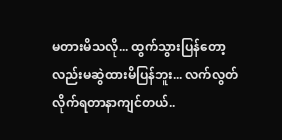မတားမိသလို... ထွက်သွားပြန်တော့လည်းမဆွဲထားမိပြန်ဘူး... လက်လွတ်လိုက်ရတာနာကျင်တယ်..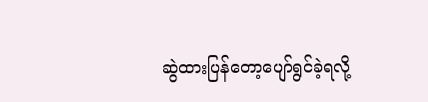ဆွဲထားပြန်တော့ပျော်ရွင်ခဲ့ရလို့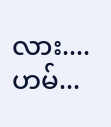လား....ဟမ်...